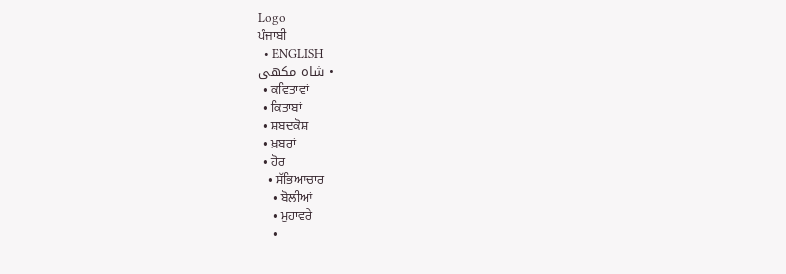Logo
ਪੰਜਾਬੀ
  • ENGLISH
  • شاہ مکھی
  • ਕਵਿਤਾਵਾਂ
  • ਕਿਤਾਬਾਂ
  • ਸ਼ਬਦਕੋਸ਼
  • ਖ਼ਬਰਾਂ
  • ਹੋਰ
    • ਸੱਭਿਆਚਾਰ
      • ਬੋਲੀਆਂ
      • ਮੁਹਾਵਰੇ
      •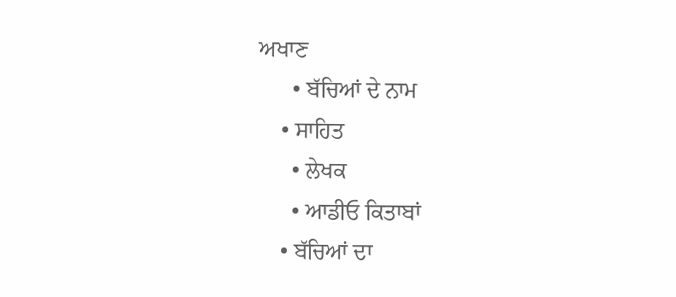ਅਖਾਣ
      • ਬੱਚਿਆਂ ਦੇ ਨਾਮ
    • ਸਾਹਿਤ
      • ਲੇਖਕ
      • ਆਡੀਓ ਕਿਤਾਬਾਂ
    • ਬੱਚਿਆਂ ਦਾ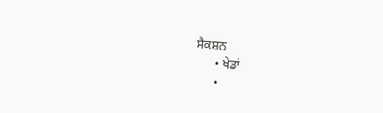ਸੈਕਸ਼ਨ
      • ਖੇਡਾਂ
      •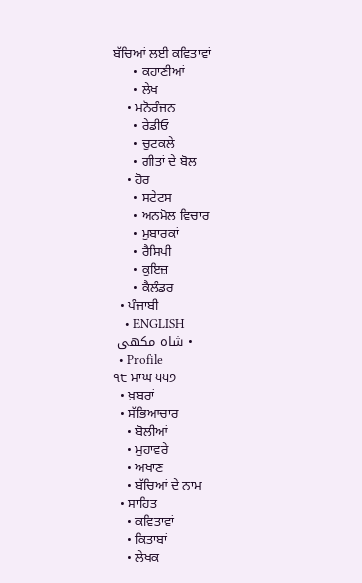ਬੱਚਿਆਂ ਲਈ ਕਵਿਤਾਵਾਂ
      • ਕਹਾਣੀਆਂ
      • ਲੇਖ
    • ਮਨੋਰੰਜਨ
      • ਰੇਡੀਓ
      • ਚੁਟਕਲੇ
      • ਗੀਤਾਂ ਦੇ ਬੋਲ
    • ਹੋਰ
      • ਸਟੇਟਸ
      • ਅਨਮੋਲ ਵਿਚਾਰ
      • ਮੁਬਾਰਕਾਂ
      • ਰੈਸਿਪੀ
      • ਕੁਇਜ਼
      • ਕੈਲੰਡਰ
  • ਪੰਜਾਬੀ
    • ENGLISH
    • شاہ مکھی
  • Profile
੧੮ ਮਾਘ ੫੫੭
  • ਖ਼ਬਰਾਂ
  • ਸੱਭਿਆਚਾਰ
    • ਬੋਲੀਆਂ
    • ਮੁਹਾਵਰੇ
    • ਅਖਾਣ
    • ਬੱਚਿਆਂ ਦੇ ਨਾਮ
  • ਸਾਹਿਤ
    • ਕਵਿਤਾਵਾਂ
    • ਕਿਤਾਬਾਂ
    • ਲੇਖਕ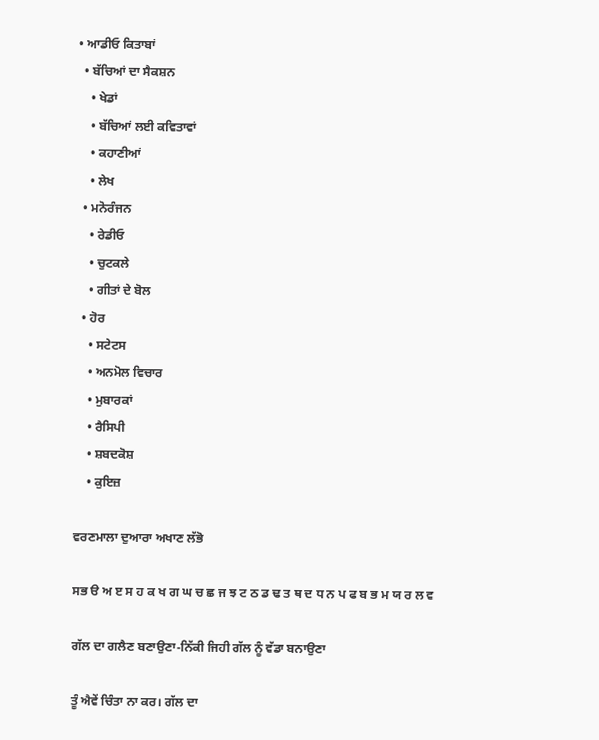• ਆਡੀਓ ਕਿਤਾਬਾਂ
  • ਬੱਚਿਆਂ ਦਾ ਸੈਕਸ਼ਨ
    • ਖੇਡਾਂ
    • ਬੱਚਿਆਂ ਲਈ ਕਵਿਤਾਵਾਂ
    • ਕਹਾਣੀਆਂ
    • ਲੇਖ
  • ਮਨੋਰੰਜਨ
    • ਰੇਡੀਓ
    • ਚੁਟਕਲੇ
    • ਗੀਤਾਂ ਦੇ ਬੋਲ
  • ਹੋਰ
    • ਸਟੇਟਸ
    • ਅਨਮੋਲ ਵਿਚਾਰ
    • ਮੁਬਾਰਕਾਂ
    • ਰੈਸਿਪੀ
    • ਸ਼ਬਦਕੋਸ਼
    • ਕੁਇਜ਼

ਵਰਣਮਾਲਾ ਦੁਆਰਾ ਅਖਾਣ ਲੱਭੋ

ਸਭ ੳ ਅ ੲ ਸ ਹ ਕ ਖ ਗ ਘ ਚ ਛ ਜ ਝ ਟ ਠ ਡ ਢ ਤ ਥ ਦ ਧ ਨ ਪ ਫ ਬ ਭ ਮ ਯ ਰ ਲ ਵ

ਗੱਲ ਦਾ ਗਲੈਣ ਬਣਾਉਣਾ-ਨਿੱਕੀ ਜਿਹੀ ਗੱਲ ਨੂੰ ਵੱਡਾ ਬਨਾਉਣਾ

ਤੂੰ ਐਵੇਂ ਚਿੰਤਾ ਨਾ ਕਰ। ਗੱਲ ਦਾ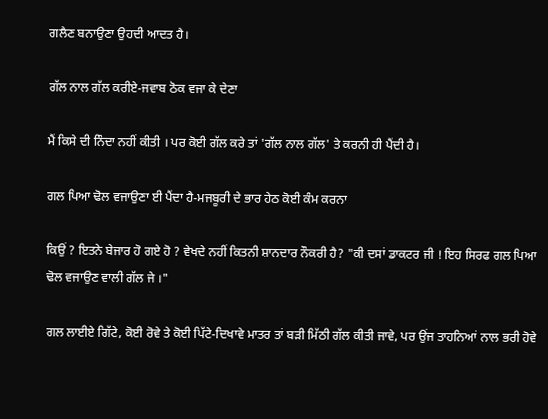ਗਲੈਣ ਬਨਾਉਣਾ ਉਹਦੀ ਆਦਤ ਹੈ।

ਗੱਲ ਨਾਲ ਗੱਲ ਕਰੀਏ-ਜਵਾਬ ਠੋਕ ਵਜਾ ਕੇ ਦੇਣਾ

ਮੈਂ ਕਿਸੇ ਦੀ ਨਿੰਦਾ ਨਹੀਂ ਕੀਤੀ । ਪਰ ਕੋਈ ਗੱਲ ਕਰੇ ਤਾਂ 'ਗੱਲ ਨਾਲ ਗੱਲ' ਤੇ ਕਰਨੀ ਹੀ ਪੈਂਦੀ ਹੈ।

ਗਲ ਪਿਆ ਢੋਲ ਵਜਾਉਣਾ ਈ ਪੈਂਦਾ ਹੈ-ਮਜਬੂਰੀ ਦੇ ਭਾਰ ਹੇਠ ਕੋਈ ਕੰਮ ਕਰਨਾ

ਕਿਉਂ ? ਇਤਨੇ ਬੇਜਾਰ ਹੋ ਗਏ ਹੋ ? ਵੇਖਦੇ ਨਹੀਂ ਕਿਤਨੀ ਸ਼ਾਨਦਾਰ ਨੌਕਰੀ ਹੈ? "ਕੀ ਦਸਾਂ ਡਾਕਟਰ ਜੀ ! ਇਹ ਸਿਰਫ ਗਲ ਪਿਆ ਢੋਲ ਵਜਾਉਣ ਵਾਲੀ ਗੱਲ ਜੇ ।"

ਗਲ ਲਾਈਏ ਗਿੱਟੇ, ਕੋਈ ਰੋਵੇ ਤੇ ਕੋਈ ਪਿੱਟੇ-ਦਿਖਾਵੇ ਮਾਤਰ ਤਾਂ ਬੜੀ ਮਿੱਠੀ ਗੱਲ ਕੀਤੀ ਜਾਵੇ, ਪਰ ਉਂਜ ਤਾਹਨਿਆਂ ਨਾਲ ਭਰੀ ਹੋਵੇ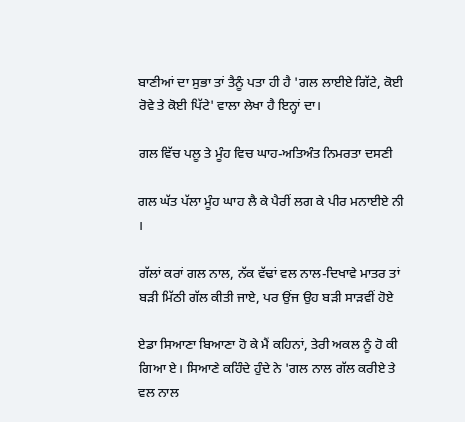ਬਾਣੀਆਂ ਦਾ ਸੁਭਾ ਤਾਂ ਤੈਨੂੰ ਪਤਾ ਹੀ ਹੈ 'ਗਲ ਲਾਈਏ ਗਿੱਟੇ, ਕੋਈ ਰੋਵੇ ਤੇ ਕੋਈ ਪਿੱਟੇ' ਵਾਲਾ ਲੇਖਾ ਹੈ ਇਨ੍ਹਾਂ ਦਾ।

ਗਲ ਵਿੱਚ ਪਲੂ ਤੇ ਮੂੰਹ ਵਿਚ ਘਾਹ-ਅਤਿਅੰਤ ਨਿਮਰਤਾ ਦਸਣੀ

ਗਲ ਘੱਤ ਪੱਲਾ ਮੂੰਹ ਘਾਹ ਲੈ ਕੇ ਪੈਰੀਂ ਲਗ ਕੇ ਪੀਰ ਮਨਾਈਏ ਨੀ ।

ਗੱਲਾਂ ਕਰਾਂ ਗਲ ਨਾਲ, ਨੱਕ ਵੱਢਾਂ ਵਲ ਨਾਲ-ਦਿਖਾਵੇ ਮਾਤਰ ਤਾਂ ਬੜੀ ਮਿੱਠੀ ਗੱਲ ਕੀਤੀ ਜਾਏ, ਪਰ ਉਂਜ ਉਹ ਬੜੀ ਸਾੜਵੀਂ ਹੋਏ

ਏਡਾ ਸਿਆਣਾ ਬਿਆਣਾ ਹੋ ਕੇ ਮੈਂ ਕਹਿਨਾਂ, ਤੇਰੀ ਅਕਲ ਨੂੰ ਹੋ ਕੀ ਗਿਆ ਏ। ਸਿਆਣੇ ਕਹਿੰਦੇ ਹੁੰਦੇ ਨੇ 'ਗਲ ਨਾਲ ਗੱਲ ਕਰੀਏ ਤੇ ਵਲ ਨਾਲ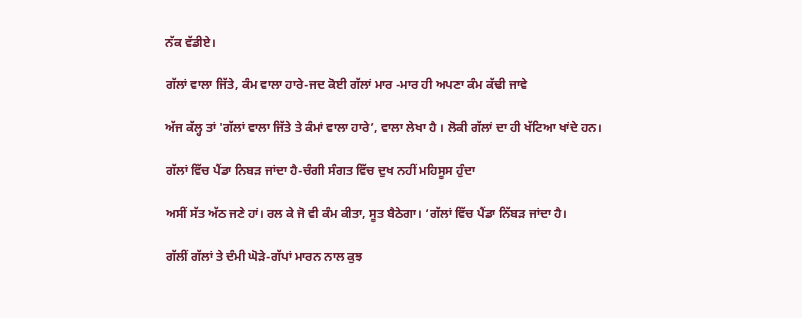ਨੱਕ ਵੱਡੀਏ।

ਗੱਲਾਂ ਵਾਲਾ ਜਿੱਤੇ, ਕੰਮ ਵਾਲਾ ਹਾਰੇ-ਜਦ ਕੋਈ ਗੱਲਾਂ ਮਾਰ -ਮਾਰ ਹੀ ਅਪਣਾ ਕੰਮ ਕੱਢੀ ਜਾਵੇ

ਅੱਜ ਕੱਲ੍ਹ ਤਾਂ 'ਗੱਲਾਂ ਵਾਲਾ ਜਿੱਤੇ ਤੇ ਕੰਮਾਂ ਵਾਲਾ ਹਾਰੇ’, ਵਾਲਾ ਲੇਖਾ ਹੈ । ਲੋਕੀ ਗੱਲਾਂ ਦਾ ਹੀ ਖੱਟਿਆ ਖਾਂਦੇ ਹਨ।

ਗੱਲਾਂ ਵਿੱਚ ਪੈਂਡਾ ਨਿਬੜ ਜਾਂਦਾ ਹੈ-ਚੰਗੀ ਸੰਗਤ ਵਿੱਚ ਦੁਖ ਨਹੀਂ ਮਹਿਸੂਸ ਹੁੰਦਾ

ਅਸੀਂ ਸੱਤ ਅੱਠ ਜਣੇ ਹਾਂ। ਰਲ ਕੇ ਜੋ ਵੀ ਕੰਮ ਕੀਤਾ, ਸੂਤ ਬੈਠੇਗਾ। ‘ਗੱਲਾਂ ਵਿੱਚ ਪੈਂਡਾ ਨਿੱਬੜ ਜਾਂਦਾ ਹੈ।

ਗੱਲੀਂ ਗੱਲਾਂ ਤੇ ਦੰਮੀ ਘੋੜੇ-ਗੱਪਾਂ ਮਾਰਨ ਨਾਲ ਕੁਝ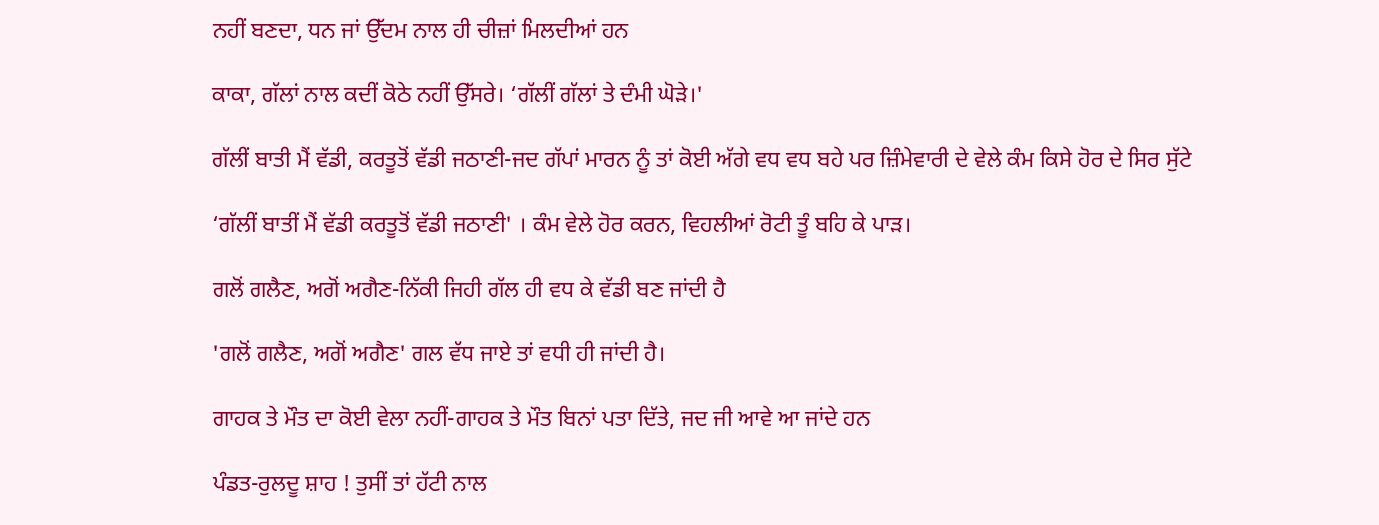ਨਹੀਂ ਬਣਦਾ, ਧਨ ਜਾਂ ਉੱਦਮ ਨਾਲ ਹੀ ਚੀਜ਼ਾਂ ਮਿਲਦੀਆਂ ਹਨ

ਕਾਕਾ, ਗੱਲਾਂ ਨਾਲ ਕਦੀਂ ਕੋਠੇ ਨਹੀਂ ਉੱਸਰੇ। ‘ਗੱਲੀਂ ਗੱਲਾਂ ਤੇ ਦੰਮੀ ਘੋੜੇ।'

ਗੱਲੀਂ ਬਾਤੀ ਮੈਂ ਵੱਡੀ, ਕਰਤੂਤੋਂ ਵੱਡੀ ਜਠਾਣੀ-ਜਦ ਗੱਪਾਂ ਮਾਰਨ ਨੂੰ ਤਾਂ ਕੋਈ ਅੱਗੇ ਵਧ ਵਧ ਬਹੇ ਪਰ ਜ਼ਿੰਮੇਵਾਰੀ ਦੇ ਵੇਲੇ ਕੰਮ ਕਿਸੇ ਹੋਰ ਦੇ ਸਿਰ ਸੁੱਟੇ

‘ਗੱਲੀਂ ਬਾਤੀਂ ਮੈਂ ਵੱਡੀ ਕਰਤੂਤੋਂ ਵੱਡੀ ਜਠਾਣੀ' । ਕੰਮ ਵੇਲੇ ਹੋਰ ਕਰਨ, ਵਿਹਲੀਆਂ ਰੋਟੀ ਤੂੰ ਬਹਿ ਕੇ ਪਾੜ।

ਗਲੋਂ ਗਲੈਣ, ਅਗੋਂ ਅਗੈਣ-ਨਿੱਕੀ ਜਿਹੀ ਗੱਲ ਹੀ ਵਧ ਕੇ ਵੱਡੀ ਬਣ ਜਾਂਦੀ ਹੈ

'ਗਲੋਂ ਗਲੈਣ, ਅਗੋਂ ਅਗੈਣ' ਗਲ ਵੱਧ ਜਾਏ ਤਾਂ ਵਧੀ ਹੀ ਜਾਂਦੀ ਹੈ।

ਗਾਹਕ ਤੇ ਮੌਤ ਦਾ ਕੋਈ ਵੇਲਾ ਨਹੀਂ-ਗਾਹਕ ਤੇ ਮੌਤ ਬਿਨਾਂ ਪਤਾ ਦਿੱਤੇ, ਜਦ ਜੀ ਆਵੇ ਆ ਜਾਂਦੇ ਹਨ

ਪੰਡਤ-ਰੁਲਦੂ ਸ਼ਾਹ ! ਤੁਸੀਂ ਤਾਂ ਹੱਟੀ ਨਾਲ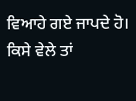ਵਿਆਹੇ ਗਏ ਜਾਪਦੇ ਹੋ। ਕਿਸੇ ਵੇਲੇ ਤਾਂ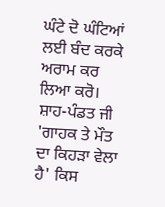ਘੰਟੇ ਦੋ ਘੰਟਿਆਂ ਲਈ ਬੰਦ ਕਰਕੇ ਅਰਾਮ ਕਰ ਲਿਆ ਕਰੋ।
ਸ਼ਾਹ-ਪੰਡਤ ਜੀ 'ਗਾਹਕ ਤੇ ਮੌਤ ਦਾ ਕਿਹੜਾ ਵੇਲਾ ਹੈ' ਕਿਸ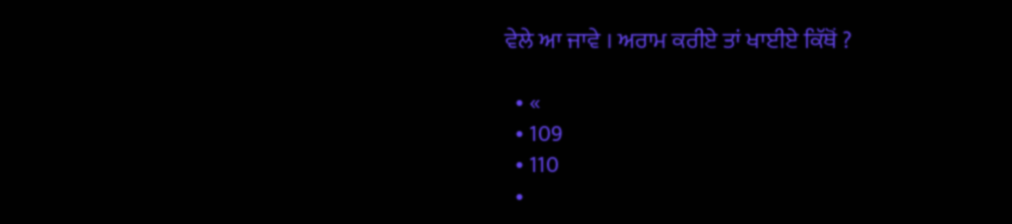ਵੇਲੇ ਆ ਜਾਵੇ । ਅਰਾਮ ਕਰੀਏ ਤਾਂ ਖਾਈਏ ਕਿੱਥੋਂ ?

  • «
  • 109
  • 110
  •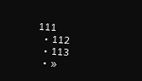111
  • 112
  • 113
  • »